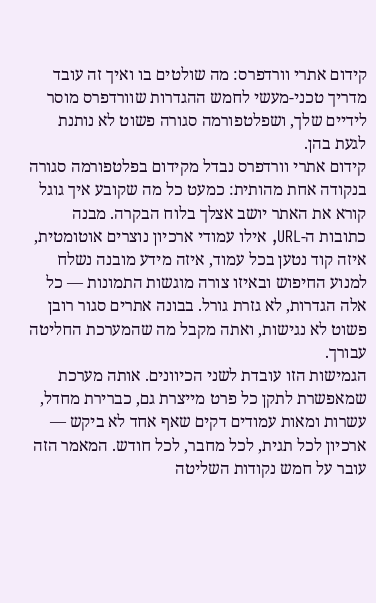קידום אתרי וורדפרס: מה שולטים בו ואיך זה עובד
מדריך טכני-מעשי לחמש ההגדרות שוורדפרס מוסר לידיים שלך, ושפלטפורמה סגורה פשוט לא נותנת לגעת בהן.
קידום אתרי וורדפרס נבדל מקידום בפלטפורמה סגורה בנקודה אחת מהותית: כמעט כל מה שקובע איך גוגל קורא את האתר יושב אצלך בלוח הבקרה. מבנה כתובות ה-URL, אילו עמודי ארכיון נוצרים אוטומטית, איזה קוד נטען בכל עמוד, איזה מידע מובנה נשלח למנוע החיפוש ובאיזו צורה מוגשות התמונות — כל אלה הגדרות, לא גזרת גורל. בבונה אתרים סגור רובן פשוט לא נגישות, ואתה מקבל מה שהמערכת החליטה עבורך.
הגמישות הזו עובדת לשני הכיוונים. אותה מערכת שמאפשרת לתקן כל פרט מייצרת גם, כברירת מחדל, עשרות ומאות עמודים דקים שאף אחד לא ביקש — ארכיון לכל תגית, לכל מחבר, לכל חודש. המאמר הזה עובר על חמש נקודות השליטה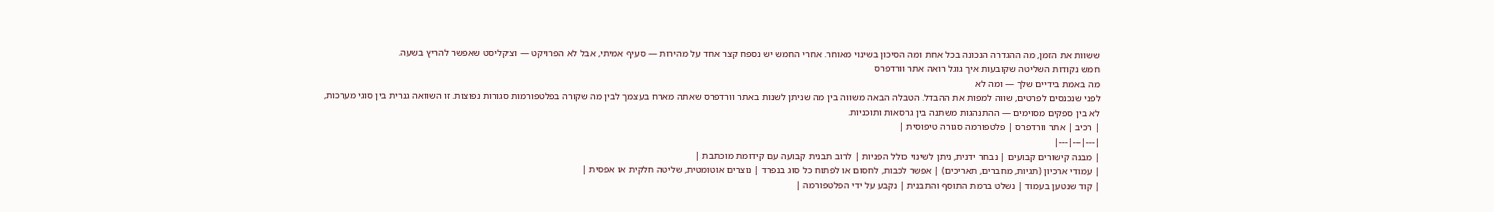ששוות את הזמן, מה ההגדרה הנכונה בכל אחת ומה הסיכון בשינוי מאוחר. אחרי החמש יש נספח קצר אחד על מהירות — סעיף אמיתי, אבל לא הפרויקט — וצ׳קליסט שאפשר להריץ בשעה.
חמש נקודות השליטה שקובעות איך גוגל רואה אתר וורדפרס
מה באמת בידיים שלך — ומה לא
לפני שנכנסים לפרטים, שווה למפות את ההבדל. הטבלה הבאה משווה בין מה שניתן לשנות באתר וורדפרס שאתה מארח בעצמך לבין מה שקורה בפלטפורמות סגורות נפוצות. זו השוואה גנרית בין סוגי מערכות, לא בין ספקים מסוימים — ההתנהגות משתנה בין גרסאות ותוכניות.
| רכיב | אתר וורדפרס | פלטפורמה סגורה טיפוסית |
|---|---|---|
| מבנה קישורים קבועים | נבחר ידנית, ניתן לשינוי כולל הפניות | לרוב תבנית קבועה עם קידומת מוכתבת |
| עמודי ארכיון (תגיות, מחברים, תאריכים) | אפשר לכבות, לחסום או לפתוח כל סוג בנפרד | נוצרים אוטומטית, שליטה חלקית או אפסית |
| קוד שנטען בעמוד | נשלט ברמת התוסף והתבנית | נקבע על ידי הפלטפורמה |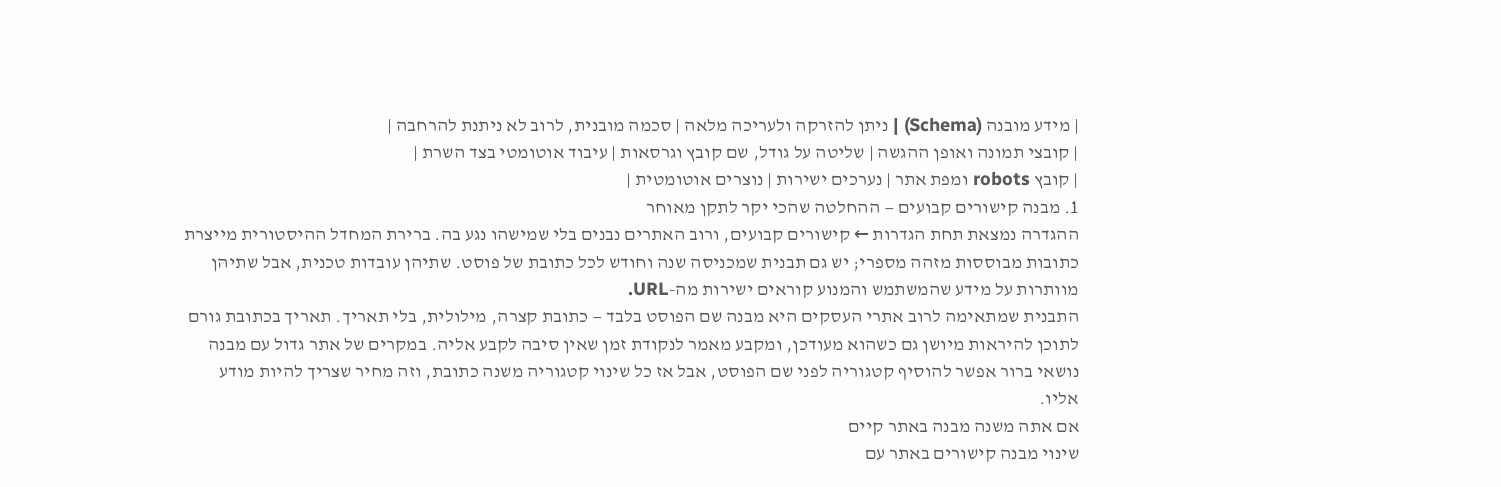| מידע מובנה (Schema) | ניתן להזרקה ולעריכה מלאה | סכמה מובנית, לרוב לא ניתנת להרחבה |
| קובצי תמונה ואופן ההגשה | שליטה על גודל, שם קובץ וגרסאות | עיבוד אוטומטי בצד השרת |
| קובץ robots ומפת אתר | נערכים ישירות | נוצרים אוטומטית |
1. מבנה קישורים קבועים — ההחלטה שהכי יקר לתקן מאוחר
ההגדרה נמצאת תחת הגדרות ← קישורים קבועים, ורוב האתרים נבנים בלי שמישהו נגע בה. ברירת המחדל ההיסטורית מייצרת כתובות מבוססות מזהה מספרי; יש גם תבנית שמכניסה שנה וחודש לכל כתובת של פוסט. שתיהן עובדות טכנית, אבל שתיהן מוותרות על מידע שהמשתמש והמנוע קוראים ישירות מה-URL.
התבנית שמתאימה לרוב אתרי העסקים היא מבנה שם הפוסט בלבד — כתובת קצרה, מילולית, בלי תאריך. תאריך בכתובת גורם לתוכן להיראות מיושן גם כשהוא מעודכן, ומקבע מאמר לנקודת זמן שאין סיבה לקבע אליה. במקרים של אתר גדול עם מבנה נושאי ברור אפשר להוסיף קטגוריה לפני שם הפוסט, אבל אז כל שינוי קטגוריה משנה כתובת, וזה מחיר שצריך להיות מודע אליו.
אם אתה משנה מבנה באתר קיים
שינוי מבנה קישורים באתר עם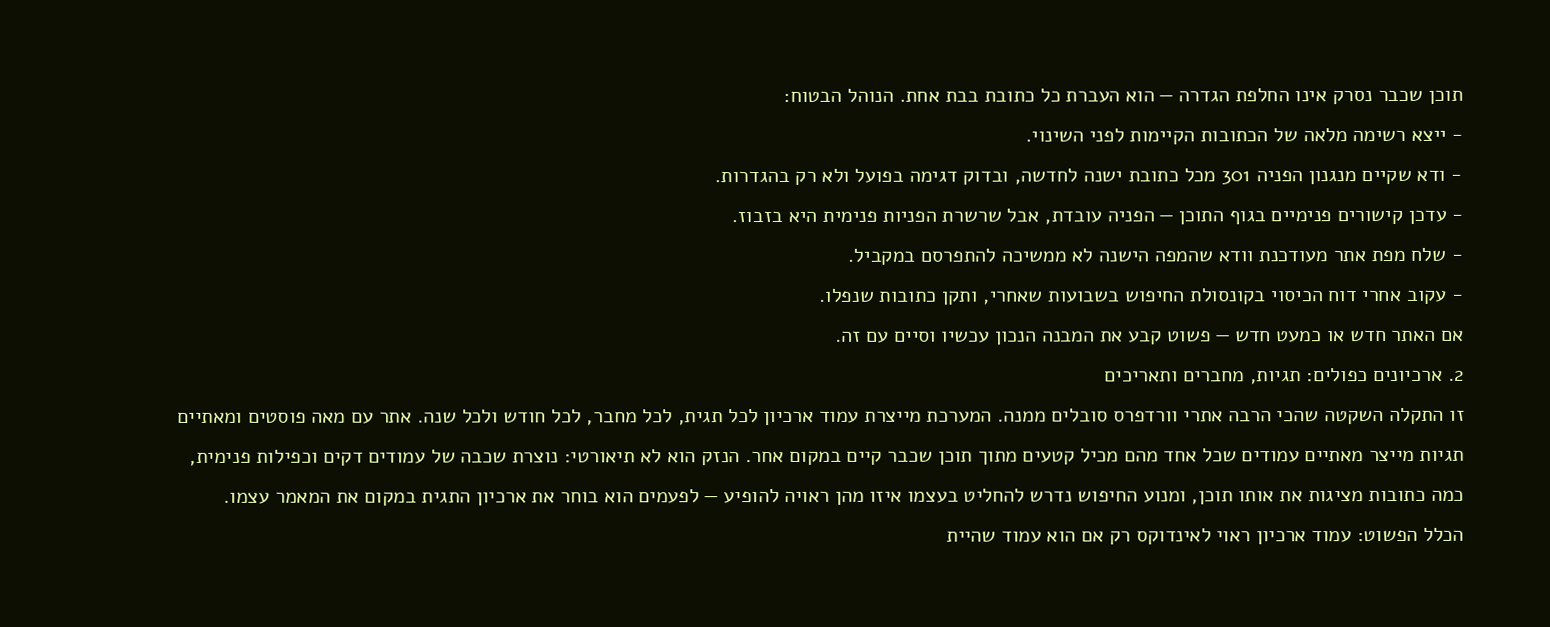תוכן שכבר נסרק אינו החלפת הגדרה — הוא העברת כל כתובת בבת אחת. הנוהל הבטוח:
- ייצא רשימה מלאה של הכתובות הקיימות לפני השינוי.
- ודא שקיים מנגנון הפניה 301 מכל כתובת ישנה לחדשה, ובדוק דגימה בפועל ולא רק בהגדרות.
- עדכן קישורים פנימיים בגוף התוכן — הפניה עובדת, אבל שרשרת הפניות פנימית היא בזבוז.
- שלח מפת אתר מעודכנת וודא שהמפה הישנה לא ממשיכה להתפרסם במקביל.
- עקוב אחרי דוח הכיסוי בקונסולת החיפוש בשבועות שאחרי, ותקן כתובות שנפלו.
אם האתר חדש או כמעט חדש — פשוט קבע את המבנה הנכון עכשיו וסיים עם זה.
2. ארכיונים כפולים: תגיות, מחברים ותאריכים
זו התקלה השקטה שהכי הרבה אתרי וורדפרס סובלים ממנה. המערכת מייצרת עמוד ארכיון לכל תגית, לכל מחבר, לכל חודש ולכל שנה. אתר עם מאה פוסטים ומאתיים תגיות מייצר מאתיים עמודים שכל אחד מהם מכיל קטעים מתוך תוכן שכבר קיים במקום אחר. הנזק הוא לא תיאורטי: נוצרת שכבה של עמודים דקים וכפילות פנימית, כמה כתובות מציגות את אותו תוכן, ומנוע החיפוש נדרש להחליט בעצמו איזו מהן ראויה להופיע — לפעמים הוא בוחר את ארכיון התגית במקום את המאמר עצמו.
הכלל הפשוט: עמוד ארכיון ראוי לאינדוקס רק אם הוא עמוד שהיית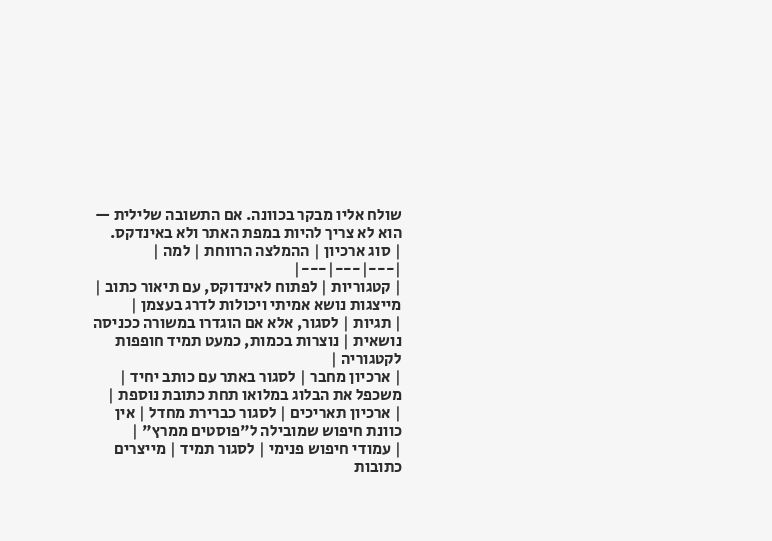שולח אליו מבקר בכוונה. אם התשובה שלילית — הוא לא צריך להיות במפת האתר ולא באינדקס.
| סוג ארכיון | ההמלצה הרווחת | למה |
|---|---|---|
| קטגוריות | לפתוח לאינדוקס, עם תיאור כתוב | מייצגות נושא אמיתי ויכולות לדרג בעצמן |
| תגיות | לסגור, אלא אם הוגדרו במשורה ככניסה נושאית | נוצרות בכמות, כמעט תמיד חופפות לקטגוריה |
| ארכיון מחבר | לסגור באתר עם כותב יחיד | משכפל את הבלוג במלואו תחת כתובת נוספת |
| ארכיון תאריכים | לסגור כברירת מחדל | אין כוונת חיפוש שמובילה ל"פוסטים ממרץ" |
| עמודי חיפוש פנימי | לסגור תמיד | מייצרים כתובות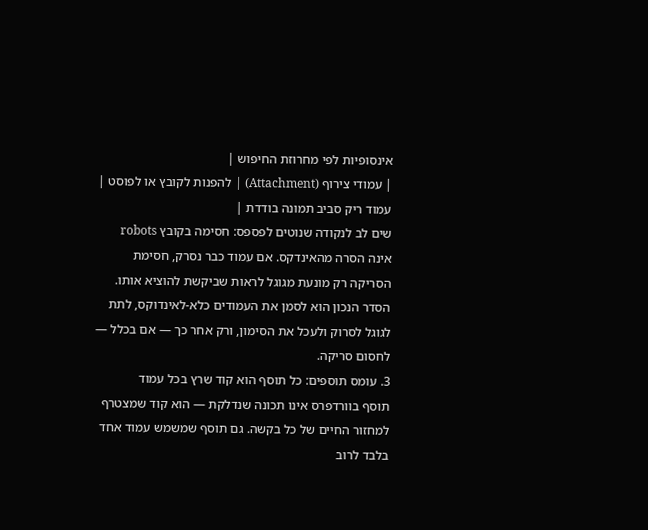אינסופיות לפי מחרוזת החיפוש |
| עמודי צירוף (Attachment) | להפנות לקובץ או לפוסט | עמוד ריק סביב תמונה בודדת |
שים לב לנקודה שנוטים לפספס: חסימה בקובץ robots אינה הסרה מהאינדקס. אם עמוד כבר נסרק, חסימת הסריקה רק מונעת מגוגל לראות שביקשת להוציא אותו. הסדר הנכון הוא לסמן את העמודים כלא-לאינדוקס, לתת לגוגל לסרוק ולעכל את הסימון, ורק אחר כך — אם בכלל — לחסום סריקה.
3. עומס תוספים: כל תוסף הוא קוד שרץ בכל עמוד
תוסף בוורדפרס אינו תכונה שנדלקת — הוא קוד שמצטרף למחזור החיים של כל בקשה. גם תוסף שמשמש עמוד אחד בלבד לרוב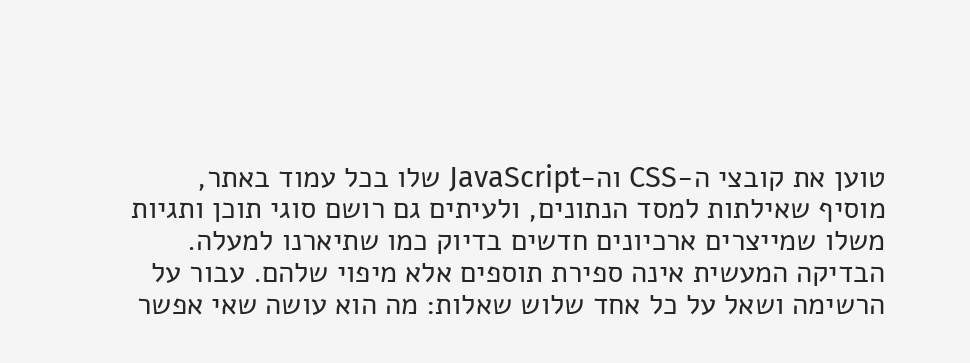טוען את קובצי ה-CSS וה-JavaScript שלו בכל עמוד באתר, מוסיף שאילתות למסד הנתונים, ולעיתים גם רושם סוגי תוכן ותגיות משלו שמייצרים ארכיונים חדשים בדיוק כמו שתיארנו למעלה.
הבדיקה המעשית אינה ספירת תוספים אלא מיפוי שלהם. עבור על הרשימה ושאל על כל אחד שלוש שאלות: מה הוא עושה שאי אפשר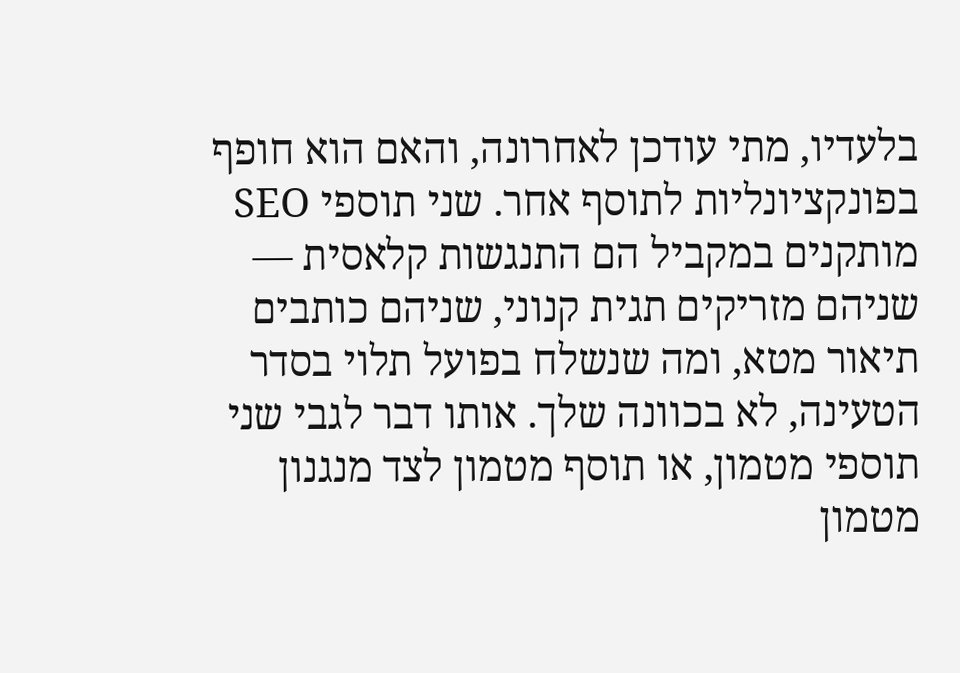בלעדיו, מתי עודכן לאחרונה, והאם הוא חופף בפונקציונליות לתוסף אחר. שני תוספי SEO מותקנים במקביל הם התנגשות קלאסית — שניהם מזריקים תגית קנוני, שניהם כותבים תיאור מטא, ומה שנשלח בפועל תלוי בסדר הטעינה, לא בכוונה שלך. אותו דבר לגבי שני תוספי מטמון, או תוסף מטמון לצד מנגנון מטמון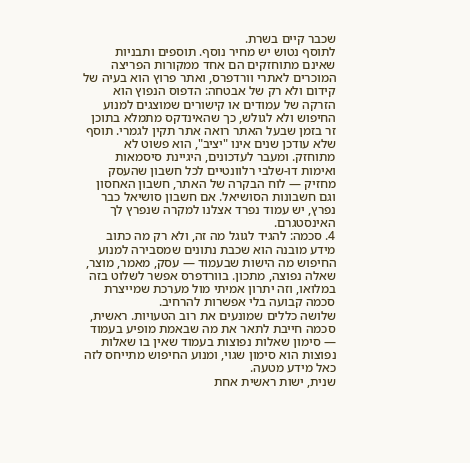שכבר קיים בשרת.
לתוסף נטוש יש מחיר נוסף. תוספים ותבניות שאינם מתוחזקים הם אחד ממקורות הפריצה המוכרים לאתרי וורדפרס, ואתר פרוץ הוא בעיה של קידום ולא רק של אבטחה: הדפוס הנפוץ הוא הזרקה של עמודים או קישורים שמוצגים למנוע החיפוש ולא לגולש, כך שהאינדקס מתמלא בתוכן זר בזמן שבעל האתר רואה אתר תקין לגמרי. תוסף שלא עודכן שנים אינו "יציב", הוא פשוט לא מתוחזק. ומעבר לעדכונים, היגיינת סיסמאות ואימות דו-שלבי רלוונטיים לכל חשבון שהעסק מחזיק — לוח הבקרה של האתר, חשבון האחסון וגם חשבונות הסושיאל. אם חשבון סושיאל כבר נפרץ, יש עמוד נפרד אצלנו למקרה שנפרץ לך האינסטגרם.
4. סכמה: להגיד לגוגל מה זה, ולא רק מה כתוב
מידע מובנה הוא שכבת נתונים שמסבירה למנוע החיפוש מה הישות שבעמוד — עסק, מאמר, מוצר, שאלה נפוצה, מתכון. בוורדפרס אפשר לשלוט בזה במלואו, וזה יתרון אמיתי מול מערכת שמייצרת סכמה קבועה בלי אפשרות להרחיב.
שלושה כללים שמונעים את רוב הטעויות. ראשית, סכמה חייבת לתאר את מה שבאמת מופיע בעמוד — סימון שאלות נפוצות בעמוד שאין בו שאלות נפוצות הוא סימון שגוי, ומנוע החיפוש מתייחס לזה כאל מידע מטעה.
שנית, ישות ראשית אחת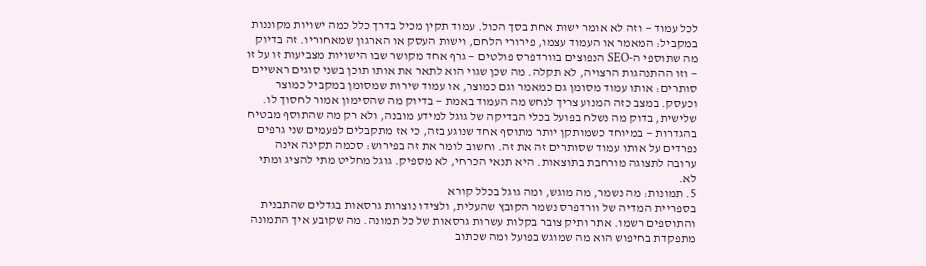לכל עמוד — וזה לא אומר ישות אחת בסך הכול. עמוד תקין מכיל בדרך כלל כמה ישויות מקוננות במקביל: המאמר או העמוד עצמו, פירורי הלחם, וישות העסק או הארגון שמאחוריו. זה בדיוק מה שתוספי ה-SEO הנפוצים בוורדפרס פולטים — גרף אחד מקושר שבו הישויות מצביעות זו על זו — וזו ההתנהגות הרצויה, לא תקלה. מה שכן שגוי הוא לתאר את אותו תוכן בשני סוגים ראשיים סותרים: אותו עמוד מסומן גם כמאמר וגם כמוצר, או עמוד שירות שמסומן במקביל כמוצר וכעסק. במצב כזה המנוע צריך לנחש מה העמוד באמת — בדיוק מה שהסימון אמור לחסוך לו.
שלישית, בדוק מה נשלח בפועל בכלי הבדיקה של גוגל למידע מובנה, ולא רק מה שהתוסף מבטיח בהגדרות — במיוחד כשמותקן יותר מתוסף אחד שנוגע בזה, כי אז מתקבלים לפעמים שני גרפים נפרדים על אותו עמוד שסותרים זה את זה. וחשוב לומר את זה בפירוש: סכמה תקינה אינה ערובה לתצוגה מורחבת בתוצאות. היא תנאי הכרחי, לא מספיק. גוגל מחליט מתי להציג ומתי לא.
5. תמונות: מה נשמר, מה מוגש, ומה גוגל בכלל קורא
בספריית המדיה של וורדפרס נשמר הקובץ שהעלית, ולצידו נוצרות גרסאות בגדלים שהתבנית והתוספים רשמו. אתר ותיק צובר בקלות עשרות גרסאות של כל תמונה. מה שקובע איך התמונה מתפקדת בחיפוש הוא מה שמוגש בפועל ומה שכתוב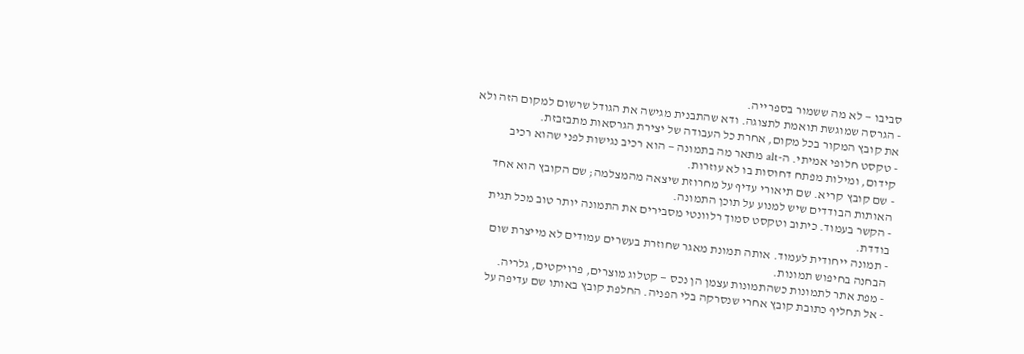סביבו — לא מה ששמור בספרייה.
- הגרסה שמוגשת תואמת לתצוגה. ודא שהתבנית מגישה את הגודל שרשום למקום הזה ולא את קובץ המקור בכל מקום, אחרת כל העבודה של יצירת הגרסאות מתבזבזת.
- טקסט חלופי אמיתי. ה-alt מתאר מה בתמונה — הוא רכיב נגישות לפני שהוא רכיב קידום, ומילות מפתח דחוסות בו לא עוזרות.
- שם קובץ קריא. שם תיאורי עדיף על מחרוזת שיצאה מהמצלמה; שם הקובץ הוא אחד האותות הבודדים שיש למנוע על תוכן התמונה.
- הקשר בעמוד. כיתוב וטקסט סמוך רלוונטי מסבירים את התמונה יותר טוב מכל תגית בודדת.
- תמונה ייחודית לעמוד. אותה תמונת מאגר שחוזרת בעשרים עמודים לא מייצרת שום הבחנה בחיפוש תמונות.
- מפת אתר לתמונות כשהתמונות עצמן הן נכס — קטלוג מוצרים, פרויקטים, גלריה.
- אל תחליף כתובת קובץ אחרי שנסרקה בלי הפניה. החלפת קובץ באותו שם עדיפה על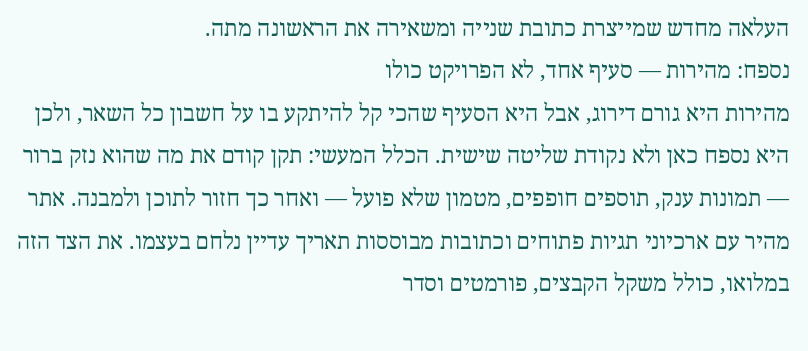העלאה מחדש שמייצרת כתובת שנייה ומשאירה את הראשונה מתה.
נספח: מהירות — סעיף אחד, לא הפרויקט כולו
מהירות היא גורם דירוג, אבל היא הסעיף שהכי קל להיתקע בו על חשבון כל השאר, ולכן היא נספח כאן ולא נקודת שליטה שישית. הכלל המעשי: תקן קודם את מה שהוא נזק ברור — תמונות ענק, תוספים חופפים, מטמון שלא פועל — ואחר כך חזור לתוכן ולמבנה. אתר מהיר עם ארכיוני תגיות פתוחים וכתובות מבוססות תאריך עדיין נלחם בעצמו. את הצד הזה במלואו, כולל משקל הקבצים, פורמטים וסדר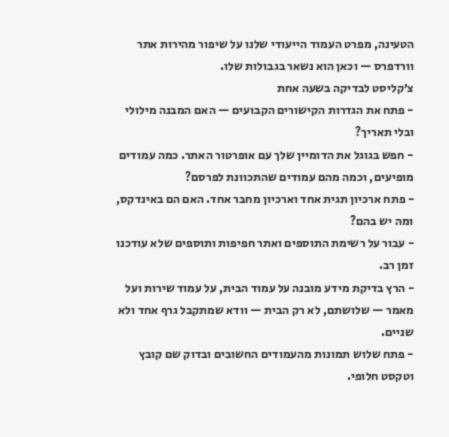הטעינה, מפרט העמוד הייעודי שלנו על שיפור מהירות אתר וורדפרס — וכאן הוא נשאר בגבולות שלו.
צ׳קליסט לבדיקה בשעה אחת
- פתח את הגדרות הקישורים הקבועים — האם המבנה מילולי ובלי תאריך?
- חפש בגוגל את הדומיין שלך עם אופרטור האתר. כמה עמודים מופיעים, וכמה מהם עמודים שהתכוונת לפרסם?
- פתח ארכיון תגית אחד וארכיון מחבר אחד. האם הם באינדקס, ומה יש בהם?
- עבור על רשימת התוספים ואתר חפיפות ותוספים שלא עודכנו זמן רב.
- הרץ בדיקת מידע מובנה על עמוד הבית, על עמוד שירות ועל מאמר — שלושתם, לא רק הבית — וודא שמתקבל גרף אחד ולא שניים.
- פתח שלוש תמונות מהעמודים החשובים ובדוק שם קובץ וטקסט חלופי.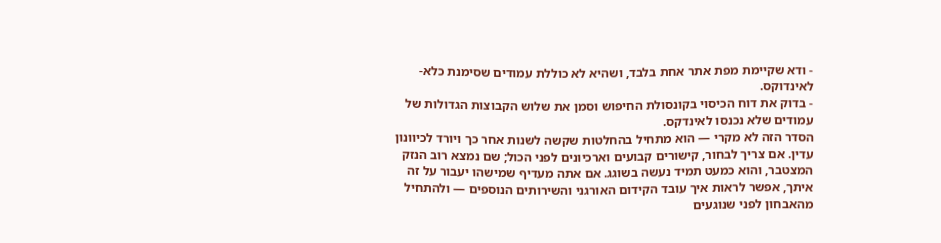- ודא שקיימת מפת אתר אחת בלבד, ושהיא לא כוללת עמודים שסימנת כלא-לאינדוקס.
- בדוק את דוח הכיסוי בקונסולת החיפוש וסמן את שלוש הקבוצות הגדולות של עמודים שלא נכנסו לאינדקס.
הסדר הזה לא מקרי — הוא מתחיל בהחלטות שקשה לשנות אחר כך ויורד לכיוונון עדין. אם צריך לבחור, קישורים קבועים וארכיונים לפני הכול; שם נמצא רוב הנזק המצטבר, והוא כמעט תמיד נעשה בשוגג. אם אתה מעדיף שמישהו יעבור על זה איתך, אפשר לראות איך עובד הקידום האורגני והשירותים הנוספים — ולהתחיל מהאבחון לפני שנוגעים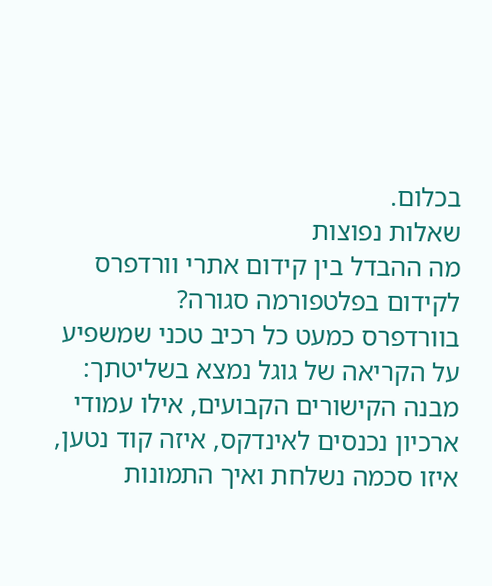בכלום.
שאלות נפוצות
מה ההבדל בין קידום אתרי וורדפרס לקידום בפלטפורמה סגורה?
בוורדפרס כמעט כל רכיב טכני שמשפיע על הקריאה של גוגל נמצא בשליטתך: מבנה הקישורים הקבועים, אילו עמודי ארכיון נכנסים לאינדקס, איזה קוד נטען, איזו סכמה נשלחת ואיך התמונות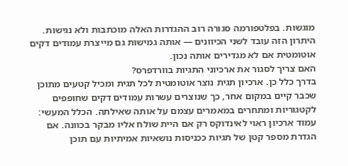מוגשות. בפלטפורמה סגורה רוב ההגדרות האלה מוכתבות ולא נגישות. היתרון הזה עובד לשני הכיוונים — אותה גמישות גם מייצרת עמודים דקים אוטומטית אם לא מגדירים אותה נכון.
האם צריך לסגור את ארכיוני התגיות בוורדפרס?
בדרך כלל כן. ארכיון תגית נוצר אוטומטית לכל תגית ומכיל קטעים מתוכן שכבר קיים במקום אחר, כך שנוצרים עשרות עמודים דקים שחופפים לקטגוריות ומתחרים במאמרים עצמם על אותה שאילתה. הכלל המעשי: עמוד ארכיון ראוי לאינדוקס רק אם היית שולח אליו מבקר בכוונה. אם הגדרת מספר קטן של תגיות ככניסות נושאיות אמיתיות עם תוכן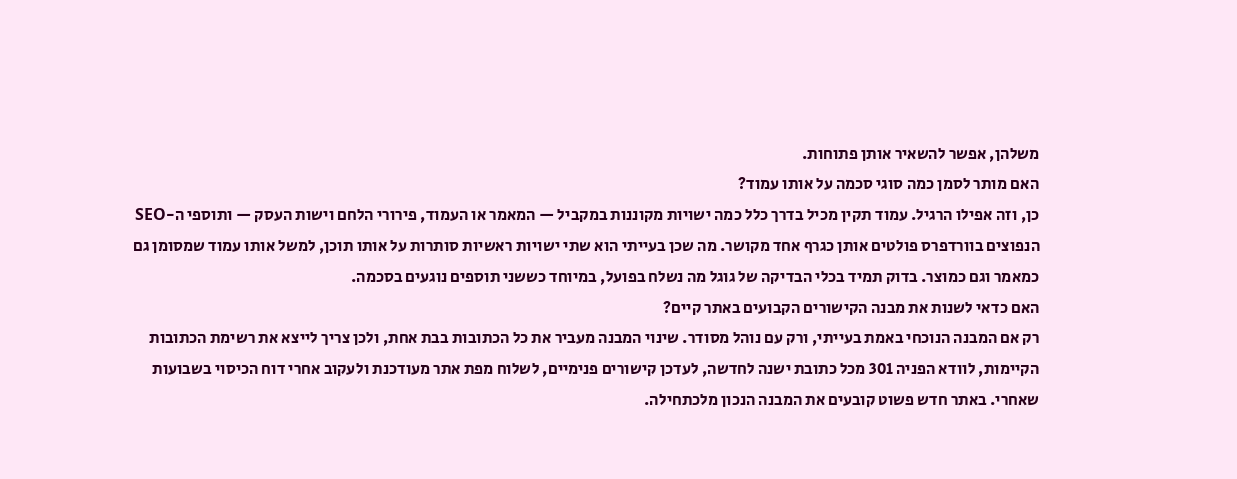משלהן, אפשר להשאיר אותן פתוחות.
האם מותר לסמן כמה סוגי סכמה על אותו עמוד?
כן, וזה אפילו הרגיל. עמוד תקין מכיל בדרך כלל כמה ישויות מקוננות במקביל — המאמר או העמוד, פירורי הלחם וישות העסק — ותוספי ה-SEO הנפוצים בוורדפרס פולטים אותן כגרף אחד מקושר. מה שכן בעייתי הוא שתי ישויות ראשיות סותרות על אותו תוכן, למשל אותו עמוד שמסומן גם כמאמר וגם כמוצר. בדוק תמיד בכלי הבדיקה של גוגל מה נשלח בפועל, במיוחד כששני תוספים נוגעים בסכמה.
האם כדאי לשנות את מבנה הקישורים הקבועים באתר קיים?
רק אם המבנה הנוכחי באמת בעייתי, ורק עם נוהל מסודר. שינוי המבנה מעביר את כל הכתובות בבת אחת, ולכן צריך לייצא את רשימת הכתובות הקיימות, לוודא הפניה 301 מכל כתובת ישנה לחדשה, לעדכן קישורים פנימיים, לשלוח מפת אתר מעודכנת ולעקוב אחרי דוח הכיסוי בשבועות שאחרי. באתר חדש פשוט קובעים את המבנה הנכון מלכתחילה.